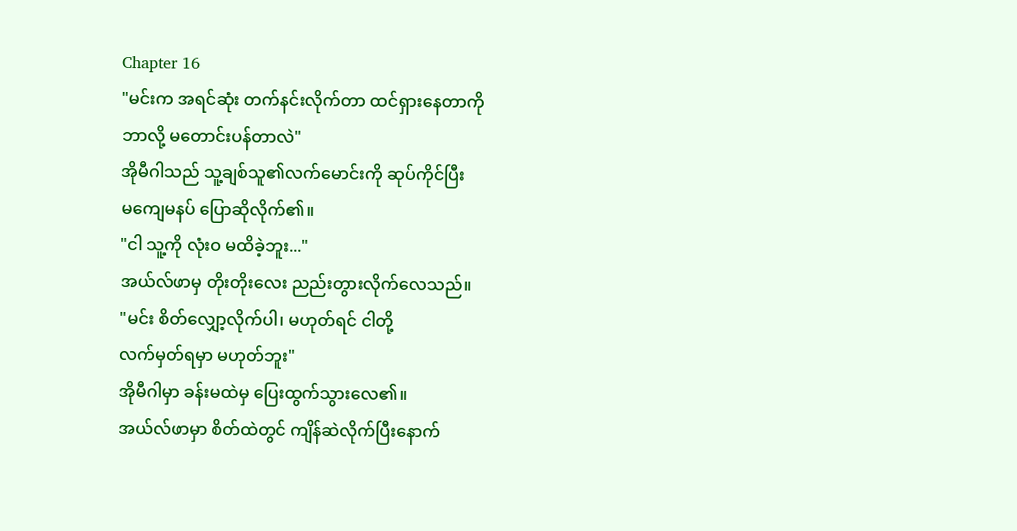Chapter 16
"မင်းက အရင်ဆုံး တက်နင်းလိုက်တာ ထင်ရှားနေတာကို
ဘာလို့ မတောင်းပန်တာလဲ"
အိုမီဂါသည် သူ့ချစ်သူ၏လက်မောင်းကို ဆုပ်ကိုင်ပြီး
မကျေမနပ် ပြောဆိုလိုက်၏။
"ငါ သူ့ကို လုံးဝ မထိခဲ့ဘူး..."
အယ်လ်ဖာမှ တိုးတိုးလေး ညည်းတွားလိုက်လေသည်။
"မင်း စိတ်လျှော့လိုက်ပါ၊ မဟုတ်ရင် ငါတို့
လက်မှတ်ရမှာ မဟုတ်ဘူး"
အိုမီဂါမှာ ခန်းမထဲမှ ပြေးထွက်သွားလေ၏။
အယ်လ်ဖာမှာ စိတ်ထဲတွင် ကျိန်ဆဲလိုက်ပြီးနောက်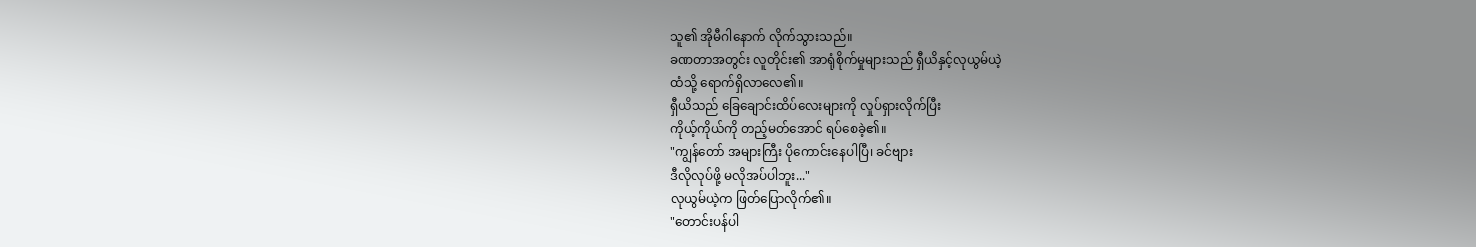သူ၏ အိုမီဂါနောက် လိုက်သွားသည်။
ခဏတာအတွင်း လူတိုင်း၏ အာရုံစိုက်မှုများသည် ရှီယိနှင့်လုယွမ်ယဲ့
ထံသို့ ရောက်ရှိလာလေ၏။
ရှီယိသည် ခြေချောင်းထိပ်လေးများကို လှုပ်ရှားလိုက်ပြီး
ကိုယ့်ကိုယ်ကို တည့်မတ်အောင် ရပ်စေခဲ့၏။
"ကျွန်တော် အများကြီး ပိုကောင်းနေပါပြီ၊ ခင်ဗျား
ဒီလိုလုပ်ဖို့ မလိုအပ်ပါဘူး..."
လုယွမ်ယဲ့က ဖြတ်ပြောလိုက်၏။
"တောင်းပန်ပါ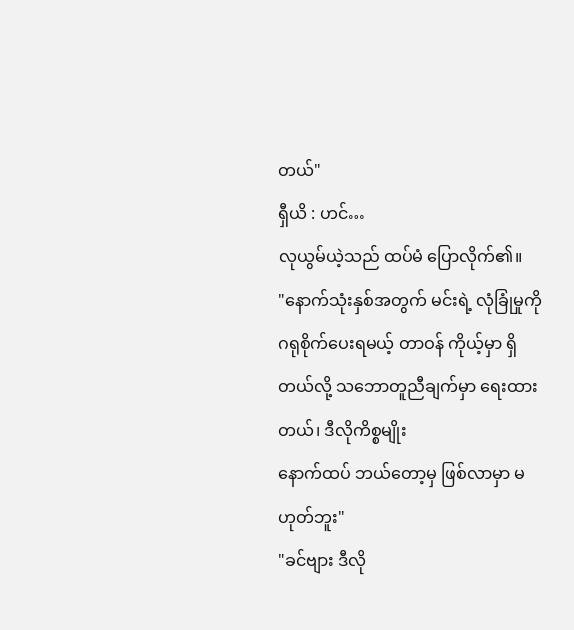တယ်"
ရှီယိ : ဟင်…
လုယွမ်ယဲ့သည် ထပ်မံ ပြောလိုက်၏။
"နောက်သုံးနှစ်အတွက် မင်းရဲ့ လုံခြုံမှုကို
ဂရုစိုက်ပေးရမယ့် တာဝန် ကိုယ့်မှာ ရှိတယ်လို့ သဘောတူညီချက်မှာ ရေးထားတယ်၊ ဒီလိုကိစ္စမျိုး
နောက်ထပ် ဘယ်တော့မှ ဖြစ်လာမှာ မဟုတ်ဘူး"
"ခင်ဗျား ဒီလို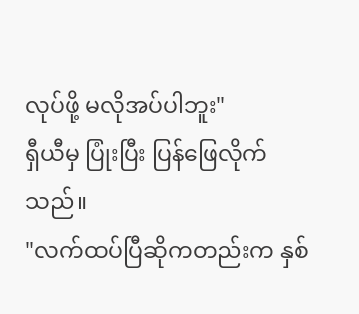လုပ်ဖို့ မလိုအပ်ပါဘူး"
ရှီယီမှ ပြုံးပြီး ပြန်ဖြေလိုက်သည်။
"လက်ထပ်ပြီဆိုကတည်းက နှစ်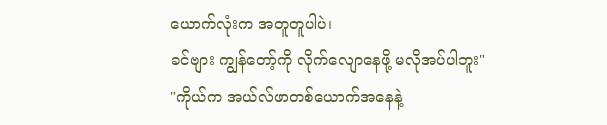ယောက်လုံးက အတူတူပါပဲ၊
ခင်ဗျား ကျွန်တော့်ကို လိုက်လျောနေဖို့ မလိုအပ်ပါဘူး"
"ကိုယ်က အယ်လ်ဖာတစ်ယောက်အနေနဲ့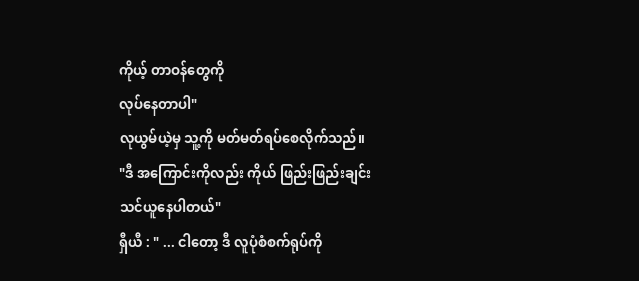ကိုယ့် တာဝန်တွေကို
လုပ်နေတာပါ"
လုယွမ်ယဲ့မှ သူ့ကို မတ်မတ်ရပ်စေလိုက်သည်။
"ဒီ အကြောင်းကိုလည်း ကိုယ် ဖြည်းဖြည်းချင်း
သင်ယူနေပါတယ်"
ရှီယီ : " ... ငါတော့ ဒီ လူပုံစံစက်ရုပ်ကို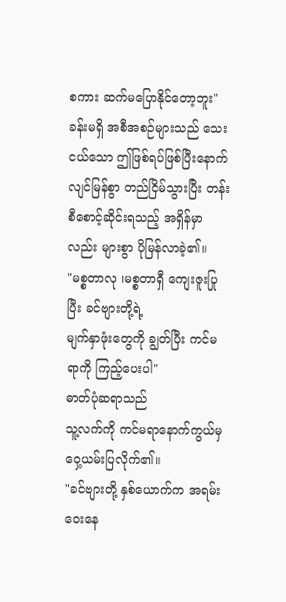စကား ဆက်မပြောနိုင်တော့ဘူး"
ခန်းမရှိ အစီအစဉ်များသည် သေးငယ်သော ဤဖြစ်ရပ်ဖြစ်ပြီးနောက်
လျင်မြန်စွာ တည်ငြိမ်သွားပြီး တန်းစီစောင့်ဆိုင်းရသည့် အရှိန်မှာလည်း များစွာ ပိုမြန်လာခဲ့၏။
"မစ္စတာလု ၊မစ္စတာရှီ ကျေးဇူးပြုပြီး ခင်ဗျားတို့ရဲ့
မျက်နှာဖုံးတွေကို ချွတ်ပြီး ကင်မရာကို ကြည့်ပေးပါ"
ဓာတ်ပုံဆရာသည်
သူ့လက်ကို ကင်မရာနောက်ကွယ်မှ ဝှေ့ယမ်းပြလိုက်၏။
"ခင်ဗျားတို့ နှစ်ယောက်က အရမ်း၀ေးနေ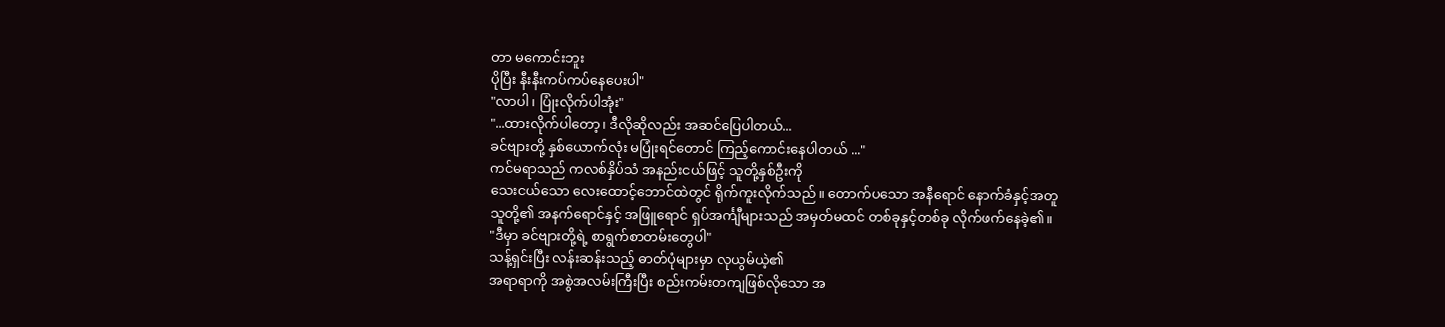တာ မကောင်းဘူး
ပိုပြီး နီးနီးကပ်ကပ်နေပေးပါ"
"လာပါ၊ ပြုံးလိုက်ပါအုံး"
"...ထားလိုက်ပါတော့၊ ဒီလိုဆိုလည်း အဆင်ပြေပါတယ်...
ခင်ဗျားတို့ နှစ်ယောက်လုံး မပြုံးရင်တောင် ကြည့်ကောင်းနေပါတယ် ..."
ကင်မရာသည် ကလစ်နှိပ်သံ အနည်းငယ်ဖြင့် သူတို့နှစ်ဦးကို
သေးငယ်သော လေးထောင့်ဘောင်ထဲတွင် ရိုက်ကူးလိုက်သည်။ တောက်ပသော အနီရောင် နောက်ခံနှင့်အတူ
သူတို့၏ အနက်ရောင်နှင့် အဖြူရောင် ရှပ်အင်္ကျီများသည် အမှတ်မထင် တစ်ခုနှင့်တစ်ခု လိုက်ဖက်နေခဲ့၏။
"ဒီမှာ ခင်ဗျားတို့ရဲ့ စာရွက်စာတမ်းတွေပါ"
သန့်ရှင်းပြီး လန်းဆန်းသည့် ဓာတ်ပုံများမှာ လုယွမ်ယဲ့၏
အရာရာကို အစွဲအလမ်းကြီးပြီး စည်းကမ်းတကျဖြစ်လိုသော အ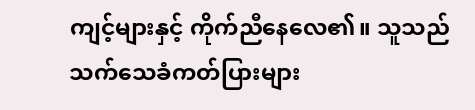ကျင့်များနှင့် ကိုက်ညီနေလေ၏။ သူသည်
သက်သေခံကတ်ပြားများ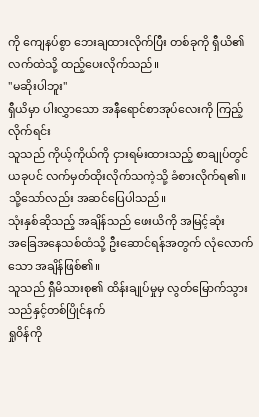ကို ကျေနပ်စွာ ဘေးချထားလိုက်ပြီး တစ်ခုကို ရှီယိ၏ လက်ထဲသို့ ထည့်ပေးလိုက်သည်။
"မဆိုးပါဘူး"
ရှီယိမှာ ပါးလွှာသော အနီရောင်စာအုပ်လေးကို ကြည့်လိုက်ရင်း
သူသည် ကိုယ့်ကိုယ်ကို ငှားရမ်းထားသည့် စာချုပ်တွင် ယခုပင် လက်မှတ်ထိုးလိုက်သကဲ့သို့ ခံစားလိုက်ရ၏။
သို့သော်လည်း အဆင်ပြေပါသည်။
သုံးနှစ်ဆိုသည့် အချိန်သည် ဖေးယိကို အမြင့်ဆုံး
အခြေအနေသစ်ထံသို့ ဦးဆောင်ရန်အတွက် လုံလောက်သော အချိန်ဖြစ်၏။
သူသည် ရှီမိသားစု၏ ထိန်းချုပ်မှုမှ လွတ်မြောက်သွားသည်နှင့်တစ်ပြိုင်နက်
ရှု၀ိန်ကို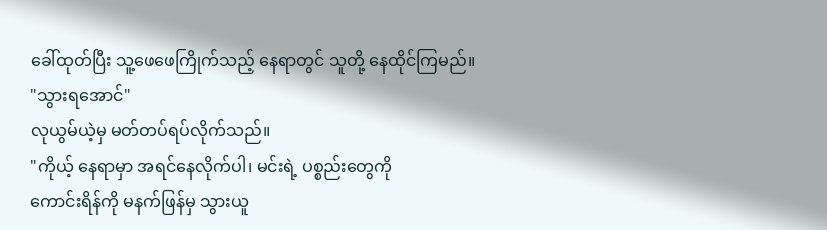ခေါ်ထုတ်ပြီး သူ့ဖေဖေကြိုက်သည့် နေရာတွင် သူတို့ နေထိုင်ကြမည်။
"သွားရအောင်"
လုယွမ်ယဲ့မှ မတ်တပ်ရပ်လိုက်သည်။
"ကိုယ့် နေရာမှာ အရင်နေလိုက်ပါ၊ မင်းရဲ့ ပစ္စည်းတွေကို
ကောင်းရိန်ကို မနက်ဖြန်မှ သွားယူ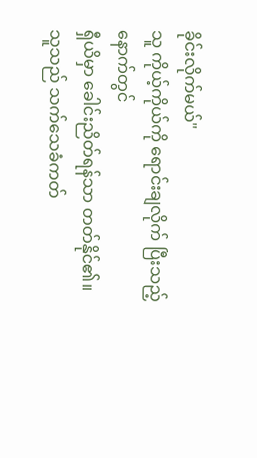ခိုင်းလိုက်မယ်"
သူ ကိုယ့်ကိုယ်ကို ရောင်းချလိုက် ပြီးသည့်နောက်တွင်
ရှီယိမှာ ခေါင်းညိတ်ရန်သာ တတ်နိုင်၏။
သူသည် သက်သေခံကတ်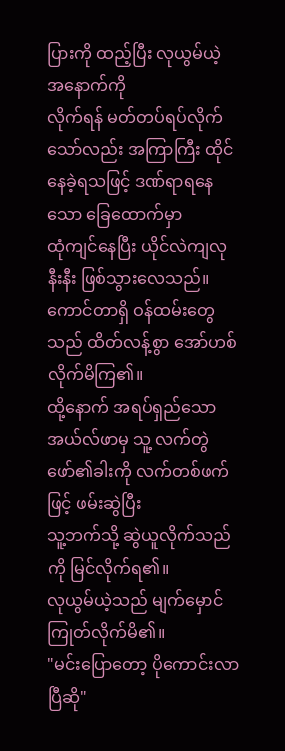ပြားကို ထည့်ပြီး လုယွမ်ယဲ့ အနောက်ကို
လိုက်ရန် မတ်တပ်ရပ်လိုက်သော်လည်း အကြာကြီး ထိုင်နေခဲ့ရသဖြင့် ဒဏ်ရာရနေသော ခြေထောက်မှာ
ထုံကျင်နေပြီး ယိုင်လဲကျလုနီးနီး ဖြစ်သွားလေသည်။
ကောင်တာရှိ ဝန်ထမ်းတွေသည် ထိတ်လန့်စွာ အော်ဟစ်လိုက်မိကြ၏။
ထို့နောက် အရပ်ရှည်သော အယ်လ်ဖာမှ သူ့ လက်တွဲဖော်၏ခါးကို လက်တစ်ဖက်ဖြင့် ဖမ်းဆွဲပြီး
သူ့ဘက်သို့ ဆွဲယူလိုက်သည်ကို မြင်လိုက်ရ၏။
လုယွမ်ယဲ့သည် မျက်မှောင်ကြုတ်လိုက်မိ၏။
"မင်းပြောတော့ ပိုကောင်းလာပြီဆို"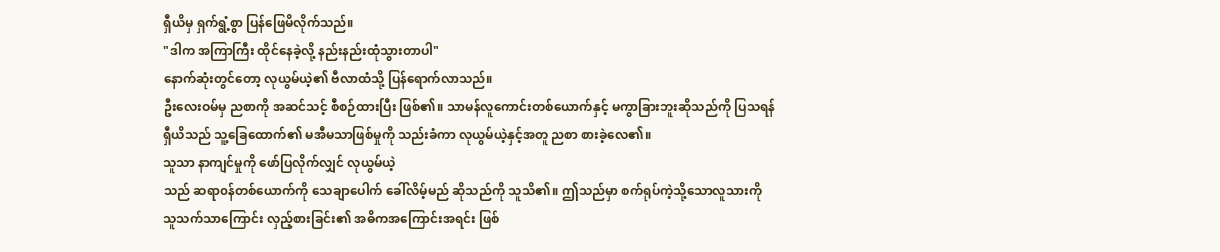ရှီယိမှ ရှက်ရွံ့စွာ ပြန်ဖြေမိလိုက်သည်။
"ဒါက အကြာကြီး ထိုင်နေခဲ့လို့ နည်းနည်းထုံသွားတာပါ"
နောက်ဆုံးတွင်တော့ လုယွမ်ယဲ့၏ ဗီလာထံသို့ ပြန်ရောက်လာသည်။
ဦးလေးဝမ်မှ ညစာကို အဆင်သင့် စီစဉ်ထားပြီး ဖြစ်၏။ သာမန်လူကောင်းတစ်ယောက်နှင့် မကွာခြားဘူးဆိုသည်ကို ပြသရန်
ရှီယိသည် သူ့ခြေထောက်၏ မအီမသာဖြစ်မှုကို သည်းခံကာ လုယွမ်ယဲ့နှင့်အတူ ညစာ စားခဲ့လေ၏။
သူသာ နာကျင်မှုကို ဖော်ပြလိုက်လျှင် လုယွမ်ယဲ့
သည် ဆရာ၀န်တစ်ယောက်ကို သေချာပေါက် ခေါ်လိမ့်မည် ဆိုသည်ကို သူသိ၏။ ဤသည်မှာ စက်ရုပ်ကဲ့သို့သောလူသားကို
သူသက်သာကြောင်း လှည့်စားခြင်း၏ အဓိကအကြောင်းအရင်း ဖြစ်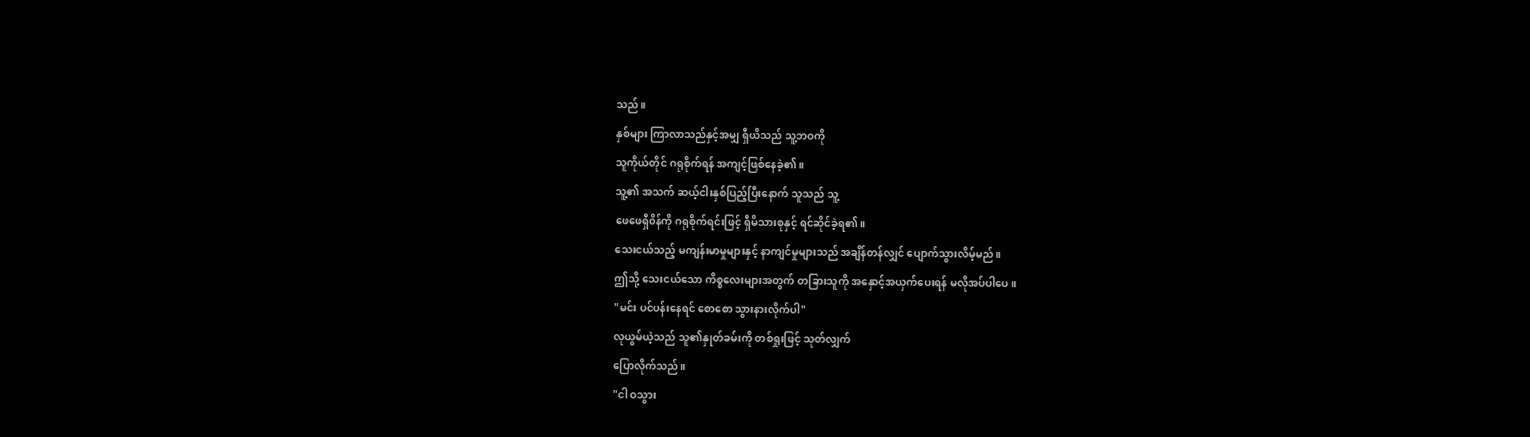သည်။
နှစ်များ ကြာလာသည်နှင့်အမျှ ရှီယိသည် သူ့ဘဝကို
သူကိုယ်တိုင် ဂရုစိုက်ရန် အကျင့်ဖြစ်နေခဲ့၏။
သူ့၏ အသက် ဆယ့်ငါးနှစ်ပြည့်ပြီးနောက် သူသည် သူ့
ဖေဖေရှီ၀ိန်ကို ဂရုစိုက်ရင်းဖြင့် ရှီမိသားစုနှင့် ရင်ဆိုင်ခဲ့ရ၏။
သေးငယ်သည့် မကျန်းမာမှုများနှင့် နာကျင်မှုများသည် အချိန်တန်လျှင် ပျောက်သွားလိမ့်မည်။
ဤသို့ သေးငယ်သော ကိစ္စလေးများအတွက် တခြားသူကို အနှောင့်အယှက်ပေးရန် မလိုအပ်ပါပေ။
"မင်း ပင်ပန်းနေရင် စောစော သွားနားလိုက်ပါ"
လုယွမ်ယဲ့သည် သူ၏နှုတ်ခမ်းကို တစ်ရှုးဖြင့် သုတ်လျှက်
ပြောလိုက်သည်။
"ငါ ဝသွား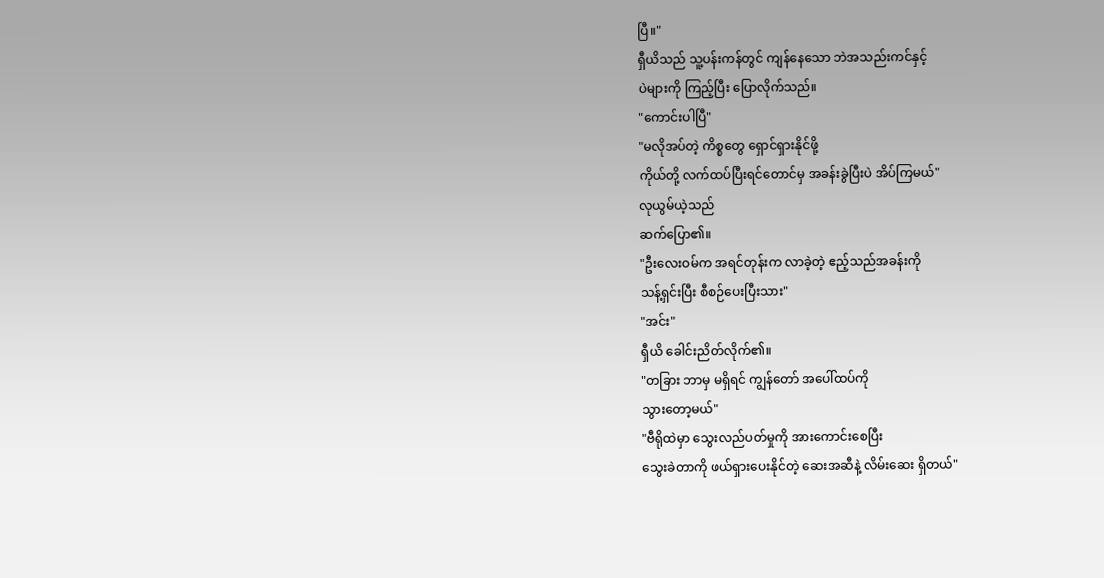ပြီ။"
ရှီယိသည် သူ့ပန်းကန်တွင် ကျန်နေသော ဘဲအသည်းကင်နှင့်
ပဲများကို ကြည့်ပြီး ပြောလိုက်သည်။
"ကောင်းပါပြီ"
"မလိုအပ်တဲ့ ကိစ္စတွေ ရှောင်ရှားနိုင်ဖို့
ကိုယ်တို့ လက်ထပ်ပြီးရင်တောင်မှ အခန်းခွဲပြီးပဲ အိပ်ကြမယ်"
လုယွမ်ယဲ့သည်
ဆက်ပြော၏။
"ဦးလေးဝမ်က အရင်တုန်းက လာခဲ့တဲ့ ဧည့်သည်အခန်းကို
သန့်ရှင်းပြီး စီစဉ်ပေးပြီးသား"
"အင်း"
ရှီယိ ခေါင်းညိတ်လိုက်၏။
"တခြား ဘာမှ မရှိရင် ကျွန်တော် အပေါ်ထပ်ကို
သွားတော့မယ်"
"ဗီရိုထဲမှာ သွေးလည်ပတ်မှုကို အားကောင်းစေပြီး
သွေးခဲတာကို ဖယ်ရှားပေးနိုင်တဲ့ ဆေးအဆီနဲ့ လိမ်းဆေး ရှိတယ်"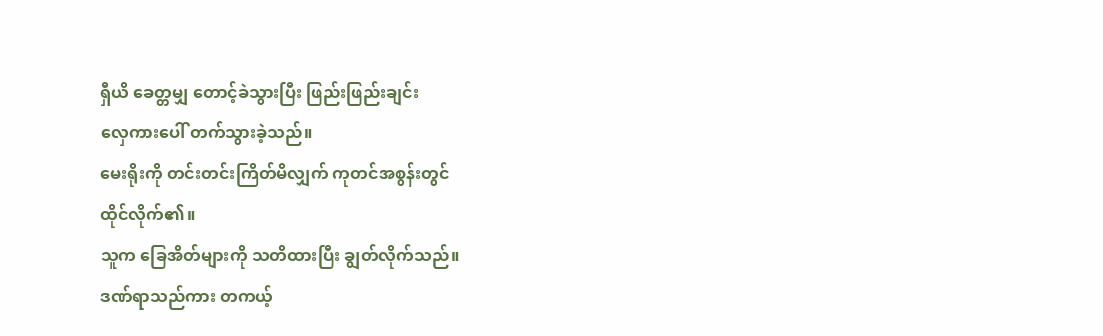ရှီယိ ခေတ္တမျှ တောင့်ခဲသွားပြီး ဖြည်းဖြည်းချင်း
လှေကားပေါ် တက်သွားခဲ့သည်။
မေးရိုးကို တင်းတင်းကြိတ်မိလျှက် ကုတင်အစွန်းတွင်
ထိုင်လိုက်၏။
သူက ခြေအိတ်များကို သတိထားပြီး ချွတ်လိုက်သည်။
ဒဏ်ရာသည်ကား တကယ့်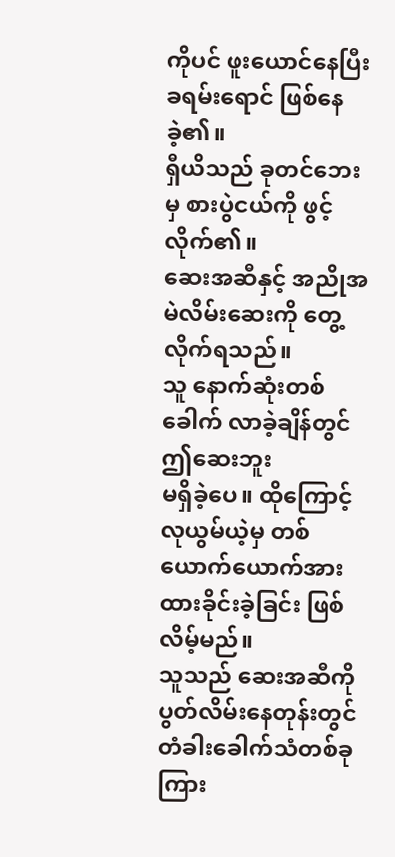ကိုပင် ဖူးယောင်နေပြီး ခရမ်းရောင် ဖြစ်နေခဲ့၏။
ရှီယိသည် ခုတင်ဘေးမှ စားပွဲငယ်ကို ဖွင့်လိုက်၏။
ဆေးအဆီနှင့် အညိုအမဲလိမ်းဆေးကို တွေ့လိုက်ရသည်။
သူ နောက်ဆုံးတစ်ခေါက် လာခဲ့ချိန်တွင် ဤဆေးဘူး
မရှိခဲ့ပေ။ ထိုကြောင့် လုယွမ်ယဲ့မှ တစ်ယောက်ယောက်အား ထားခိုင်းခဲ့ခြင်း ဖြစ်လိမ့်မည်။
သူသည် ဆေးအဆီကို ပွတ်လိမ်းနေတုန်းတွင် တံခါးခေါက်သံတစ်ခု
ကြား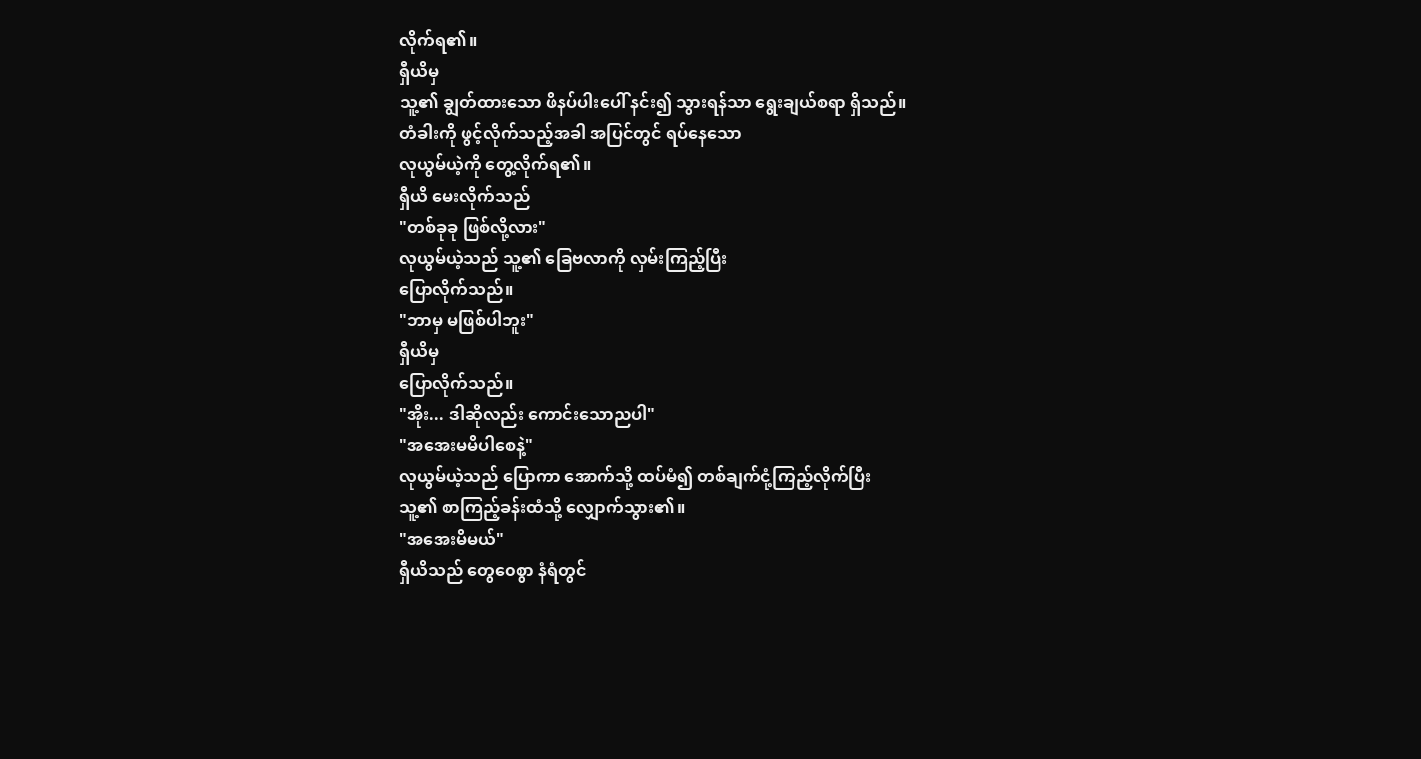လိုက်ရ၏။
ရှီယိမှ
သူ့၏ ချွတ်ထားသော ဖိနပ်ပါးပေါ် နင်း၍ သွားရန်သာ ရွေးချယ်စရာ ရှိသည်။
တံခါးကို ဖွင့်လိုက်သည့်အခါ အပြင်တွင် ရပ်နေသော
လုယွမ်ယဲ့ကို တွေ့လိုက်ရ၏။
ရှီယိ မေးလိုက်သည်
"တစ်ခုခု ဖြစ်လို့လား"
လုယွမ်ယဲ့သည် သူ့၏ ခြေဗလာကို လှမ်းကြည့်ပြီး
ပြောလိုက်သည်။
"ဘာမှ မဖြစ်ပါဘူး"
ရှီယိမှ
ပြောလိုက်သည်။
"အိုး... ဒါဆိုလည်း ကောင်းသောညပါ"
"အအေးမမိပါစေနဲ့"
လုယွမ်ယဲ့သည် ပြောကာ အောက်သို့ ထပ်မံ၍ တစ်ချက်ငုံ့ကြည့်လိုက်ပြီး
သူ့၏ စာကြည့်ခန်းထံသို့ လျှောက်သွား၏။
"အအေးမိမယ်"
ရှီယိသည် တွေ၀ေစွာ နံရံတွင်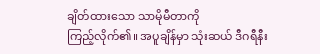ချိတ်ထားသော သာမိုမီတာကို
ကြည့်လိုက်၏။ အပူချိန်မှာ သုံးဆယ် ဒီဂရီနီး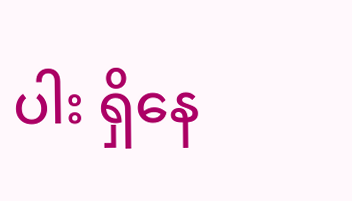ပါး ရှိနေ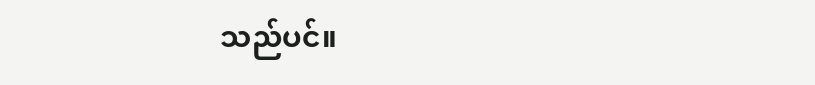သည်ပင်။